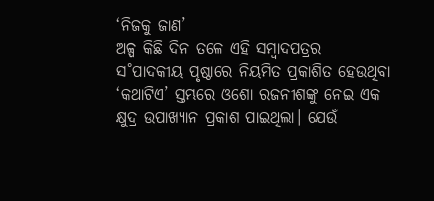‘ନିଜକୁ ଜାଣ’
ଅଳ୍ପ କିଛି ଦିନ ତଳେ ଏହି ସମ୍ବାଦପତ୍ରର ସ˚ପାଦକୀୟ ପୃଷ୍ଠାରେ ନିୟମିତ ପ୍ରକାଶିତ ହେଉଥିବା ‘କଥାଟିଏ’ ସ୍ତମ୍ଭରେ ଓଶୋ ରଜନୀଶଙ୍କୁ ନେଇ ଏକ କ୍ଷୁଦ୍ର ଉପାଖ୍ୟାନ ପ୍ରକାଶ ପାଇଥିଲା। ଯେଉଁ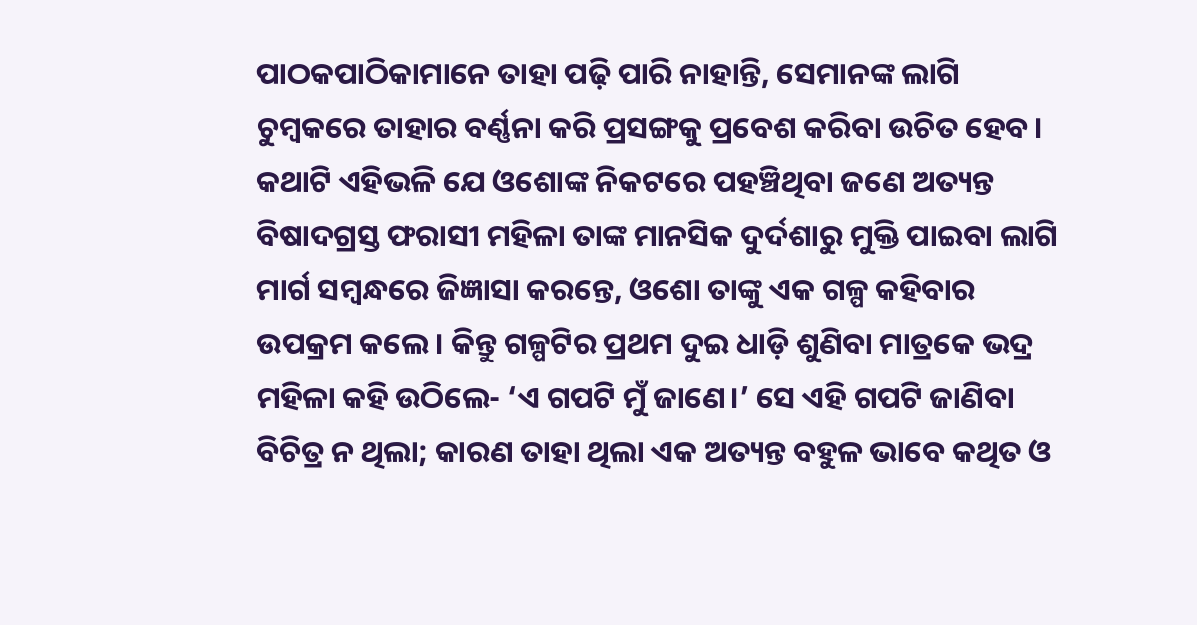ପାଠକପାଠିକାମାନେ ତାହା ପଢ଼ି ପାରି ନାହାନ୍ତି, ସେମାନଙ୍କ ଲାଗି ଚୁମ୍ବକରେ ତାହାର ବର୍ଣ୍ଣନା କରି ପ୍ରସଙ୍ଗକୁ ପ୍ରବେଶ କରିବା ଉଚିତ ହେବ। କଥାଟି ଏହିଭଳି ଯେ ଓଶୋଙ୍କ ନିକଟରେ ପହଞ୍ଚିଥିବା ଜଣେ ଅତ୍ୟନ୍ତ ବିଷାଦଗ୍ରସ୍ତ ଫରାସୀ ମହିଳା ତାଙ୍କ ମାନସିକ ଦୁର୍ଦଶାରୁ ମୁକ୍ତି ପାଇବା ଲାଗି ମାର୍ଗ ସମ୍ବନ୍ଧରେ ଜିଜ୍ଞାସା କରନ୍ତେ, ଓଶୋ ତାଙ୍କୁ ଏକ ଗଳ୍ପ କହିବାର ଉପକ୍ରମ କଲେ। କିନ୍ତୁ ଗଳ୍ପଟିର ପ୍ରଥମ ଦୁଇ ଧାଡ଼ି ଶୁଣିବା ମାତ୍ରକେ ଭଦ୍ର ମହିଳା କହି ଉଠିଲେ- ‘ଏ ଗପଟି ମୁଁ ଜାଣେ।’ ସେ ଏହି ଗପଟି ଜାଣିବା ବିଚିତ୍ର ନ ଥିଲା; କାରଣ ତାହା ଥିଲା ଏକ ଅତ୍ୟନ୍ତ ବହୁଳ ଭାବେ କଥିତ ଓ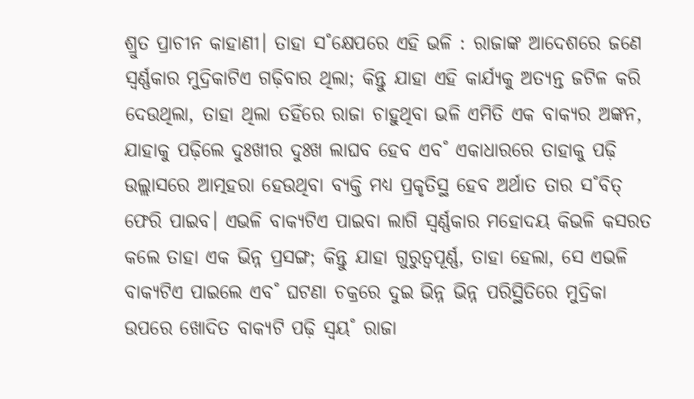ଶ୍ରୁତ ପ୍ରାଚୀନ କାହାଣୀ। ତାହା ସ˚କ୍ଷେପରେ ଏହି ଭଳି : ରାଜାଙ୍କ ଆଦେଶରେ ଜଣେ ସ୍ବର୍ଣ୍ଣକାର ମୁଦ୍ରିକାଟିଏ ଗଢ଼ିବାର ଥିଲା; କିନ୍ତୁ ଯାହା ଏହି କାର୍ଯ୍ୟକୁ ଅତ୍ୟନ୍ତ ଜଟିଳ କରି ଦେଉଥିଲା, ତାହା ଥିଲା ତହିଁରେ ରାଜା ଚାହୁଥିବା ଭଳି ଏମିତି ଏକ ବାକ୍ୟର ଅଙ୍କନ, ଯାହାକୁ ପଢ଼ିଲେ ଦୁଃଖୀର ଦୁଃଖ ଲାଘବ ହେବ ଏବ˚ ଏକାଧାରରେ ତାହାକୁ ପଢ଼ି ଉଲ୍ଲାସରେ ଆତ୍ମହରା ହେଉଥିବା ବ୍ୟକ୍ତି ମଧ୍ୟ ପ୍ରକୃତିସ୍ଥ ହେବ ଅର୍ଥାତ ତାର ସ˚ବିତ୍ ଫେରି ପାଇବ। ଏଭଳି ବାକ୍ୟଟିଏ ପାଇବା ଲାଗି ସ୍ବର୍ଣ୍ଣକାର ମହୋଦୟ କିଭଳି କସରତ କଲେ ତାହା ଏକ ଭିନ୍ନ ପ୍ରସଙ୍ଗ; କିନ୍ତୁ ଯାହା ଗୁରୁତ୍ବପୂର୍ଣ୍ଣ, ତାହା ହେଲା, ସେ ଏଭଳି ବାକ୍ୟଟିଏ ପାଇଲେ ଏବ˚ ଘଟଣା ଚକ୍ରରେ ଦୁଇ ଭିନ୍ନ ଭିନ୍ନ ପରିସ୍ଥିତିରେ ମୁଦ୍ରିକା ଉପରେ ଖୋଦିତ ବାକ୍ୟଟି ପଢ଼ି ସ୍ବୟ˚ ରାଜା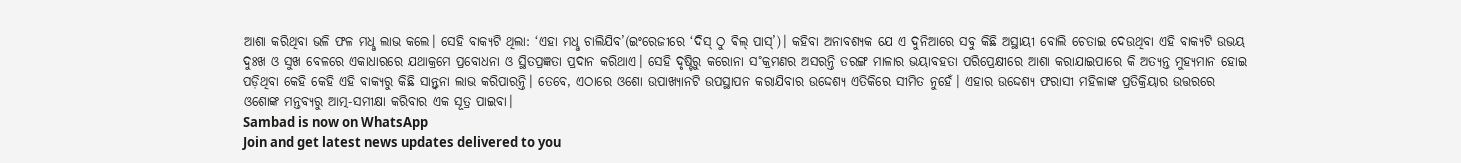ଆଶା କରିଥିବା ଭଳି ଫଳ ମଧୢ ଲାଭ କଲେ। ସେହି ବାକ୍ୟଟି ଥିଲା: ‘ଏହା ମଧୢ ଚାଲିଯିବ’(ଇଂରେଜୀରେ ‘ଦିସ୍ ଠୁ ଵିଲ୍ ପାସ୍’)। କହିବା ଅନାବଶ୍ୟକ ଯେ ଏ ଦୁନିଆରେ ସବୁ କିଛି ଅସ୍ଥାୟୀ ବୋଲି ଚେତାଇ ଦେଉଥିବା ଏହି ବାକ୍ୟଟି ଉଭୟ ଦୁଃଖ ଓ ସୁଖ ବେଳରେ ଏକାଧାରରେ ଯଥାକ୍ରମେ ପ୍ରବୋଧନା ଓ ସ୍ଥିତପ୍ରଜ୍ଞତା ପ୍ରଦାନ କରିଥାଏ। ସେହି ଦୃଷ୍ଟିରୁ କରୋନା ସ˚କ୍ରମଣର ଅସରନ୍ତି ତରଙ୍ଗ ମାଳାର ଭୟାବହତା ପରିପ୍ରେକ୍ଷୀରେ ଆଶା କରାଯାଇପାରେ କି ଅତ୍ୟନ୍ତ ମୁହ୍ୟମାନ ହୋଇ ପଡ଼ିଥିବା କେହି କେହି ଏହି ବାକ୍ୟରୁ କିଛି ସାନ୍ତ୍ବନା ଲାଭ କରିପାରନ୍ତି। ତେବେ, ଏଠାରେ ଓଶୋ ଉପାଖ୍ୟାନଟି ଉପସ୍ଥାପନ କରାଯିବାର ଉଦ୍ଦେଶ୍ୟ ଏତିକିରେ ସୀମିତ ନୁହେଁ। ଏହାର ଉଦ୍ଦେଶ୍ୟ ଫରାସୀ ମହିଳାଙ୍କ ପ୍ରତିକ୍ରିୟାର ଉତ୍ତରରେ ଓଶୋଙ୍କ ମନ୍ତବ୍ୟରୁ ଆତ୍ମ-ସମୀକ୍ଷା କରିବାର ଏକ ସୂତ୍ର ପାଇବା।
Sambad is now on WhatsApp
Join and get latest news updates delivered to you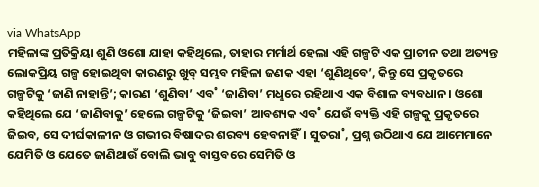via WhatsApp
ମହିଳାଙ୍କ ପ୍ରତିକ୍ରିୟା ଶୁଣି ଓଶୋ ଯାହା କହିଥିଲେ, ତାହାର ମର୍ମାର୍ଥ ହେଲା ଏହି ଗଳ୍ପଟି ଏକ ପ୍ରାଚୀନ ତଥା ଅତ୍ୟନ୍ତ ଲୋକପ୍ରିୟ ଗଳ୍ପ ହୋଇଥିବା କାରଣରୁ ଖୁବ୍ ସମ୍ଭବ ମହିଳା ଜଣକ ଏହା ‘ଶୁଣିଥିବେ’, କିନ୍ତୁ ସେ ପ୍ରକୃତରେ ଗଳ୍ପଟିକୁ ‘ଜାଣି ନାହାନ୍ତି’; କାରଣ ‘ଶୁଣିବା’ ଏବ˚ ‘ଜାଣିବା’ ମଧୢରେ ରହିଥାଏ ଏକ ବିଶାଳ ବ୍ୟବଧାନ। ଓଶୋ କହିଥିଲେ ଯେ ‘ଜାଣିବାକୁ’ ହେଲେ ଗଳ୍ପଟିକୁ ‘ଜିଇବା’ ଆବଶ୍ୟକ ଏବ˚ ଯେଉଁ ବ୍ୟକ୍ତି ଏହି ଗଳ୍ପକୁ ପ୍ରକୃତରେ ଜିଇବ, ସେ ଦୀର୍ଘକାଳୀନ ଓ ଗଭୀର ବିଷାଦର ଶରବ୍ୟ ହେବନାହିଁ। ସୁତରା˚, ପ୍ରଶ୍ନ ଉଠିଥାଏ ଯେ ଆମେମାନେ ଯେମିତି ଓ ଯେତେ ଜାଣିଥାଉଁ ବୋଲି ଭାବୁ ବାସ୍ତବରେ ସେମିତି ଓ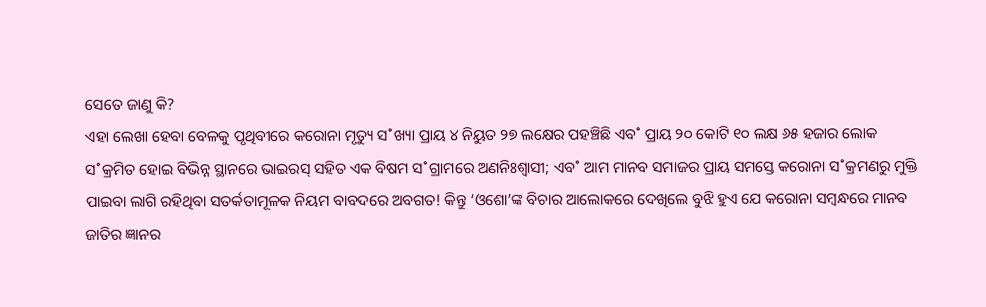ସେତେ ଜାଣୁ କି?
ଏହା ଲେଖା ହେବା ବେଳକୁ ପୃଥିବୀରେ କରୋନା ମୃତ୍ୟୁ ସ˚ଖ୍ୟା ପ୍ରାୟ ୪ ନିୟୁତ ୨୭ ଲକ୍ଷେର ପହଞ୍ଚିଛି ଏବ˚ ପ୍ରାୟ ୨୦ କୋଟି ୧୦ ଲକ୍ଷ ୬୫ ହଜାର ଲୋକ ସ˚କ୍ରମିତ ହୋଇ ବିଭିନ୍ନ ସ୍ଥାନରେ ଭାଇରସ୍ ସହିତ ଏକ ବିଷମ ସ˚ଗ୍ରାମରେ ଅଣନିଃଶ୍ବାସୀ; ଏବ˚ ଆମ ମାନବ ସମାଜର ପ୍ରାୟ ସମସ୍ତେ କରୋନା ସ˚କ୍ରମଣରୁ ମୁକ୍ତି ପାଇବା ଲାଗି ରହିଥିବା ସତର୍କତାମୂଳକ ନିୟମ ବାବଦରେ ଅବଗତ! କିନ୍ତୁ ‘ଓଶୋ’ଙ୍କ ବିଚାର ଆଲୋକରେ ଦେଖିଲେ ବୁଝି ହୁଏ ଯେ କରୋନା ସମ୍ବନ୍ଧରେ ମାନବ ଜାତିର ଜ୍ଞାନର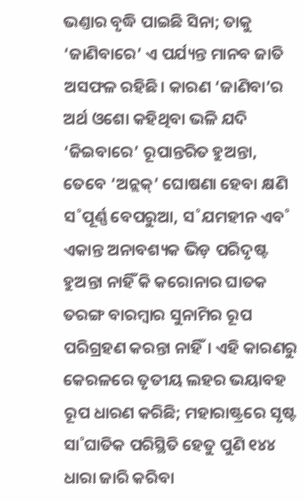ଭଣ୍ତାର ବୃଦ୍ଧି ପାଇଛି ସିନା; ତାକୁ ‘ଜାଣିବାରେ’ ଏ ପର୍ଯ୍ୟନ୍ତ ମାନବ ଜାତି ଅସଫଳ ରହିଛି। କାରଣ ‘ଜାଣିବା’ର ଅର୍ଥ ଓଶୋ କହିଥିବା ଭଳି ଯଦି ‘ଜିଇବାରେ’ ରୂପାନ୍ତରିତ ହୁଅନ୍ତା, ତେବେ ‘ଅନ୍ଲକ୍’ ଘୋଷଣା ହେବା କ୍ଷଣି ସ˚ପୂର୍ଣ୍ଣ ବେପରୁଆ, ସ˚ଯମହୀନ ଏବ˚ ଏକାନ୍ତ ଅନାବଶ୍ୟକ ଭିଡ଼ ପରିଦୃଷ୍ଟ ହୁଅନ୍ତା ନାହିଁ କି କରୋନାର ଘାତକ ତରଙ୍ଗ ବାରମ୍ବାର ସୁନାମିର ରୂପ ପରିଗ୍ରହଣ କରନ୍ତା ନାହିଁ। ଏହି କାରଣରୁ କେରଳରେ ତୃତୀୟ ଲହର ଭୟାବହ ରୂପ ଧାରଣ କରିଛି; ମହାରାଷ୍ଟ୍ରରେ ସୃଷ୍ଟ ସା˚ଘାତିକ ପରିସ୍ଥିତି ହେତୁ ପୁଣି ୧୪୪ ଧାରା ଜାରି କରିବା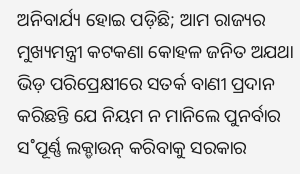ଅନିବାର୍ଯ୍ୟ ହୋଇ ପଡ଼ିଛି; ଆମ ରାଜ୍ୟର ମୁଖ୍ୟମନ୍ତ୍ରୀ କଟକଣା କୋହଳ ଜନିତ ଅଯଥା ଭିଡ଼ ପରିପ୍ରେକ୍ଷୀରେ ସତର୍କ ବାଣୀ ପ୍ରଦାନ କରିଛନ୍ତି ଯେ ନିୟମ ନ ମାନିଲେ ପୁନର୍ବାର ସ˚ପୂର୍ଣ୍ଣ ଲକ୍ଡାଉନ୍ କରିବାକୁ ସରକାର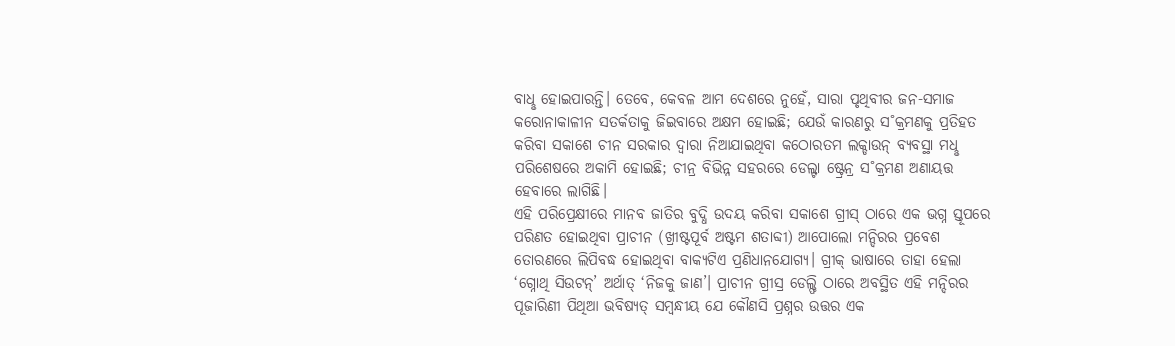ବାଧୢ ହୋଇପାରନ୍ତି। ତେବେ, କେବଳ ଆମ ଦେଶରେ ନୁହେଁ, ସାରା ପୃଥିବୀର ଜନ-ସମାଜ କରୋନାକାଳୀନ ସତର୍କତାକୁ ଜିଇବାରେ ଅକ୍ଷମ ହୋଇଛି; ଯେଉଁ କାରଣରୁ ସ˚କ୍ରମଣକୁ ପ୍ରତିହତ କରିବା ସକାଶେ ଚୀନ ସରକାର ଦ୍ବାରା ନିଆଯାଇଥିବା କଠୋରତମ ଲକ୍ଡାଉନ୍ ବ୍ୟବସ୍ଥା ମଧୢ ପରିଶେଷରେ ଅକାମି ହୋଇଛି; ଚୀନ୍ର ବିଭିନ୍ନ ସହରରେ ଡେଲ୍ଟା ଷ୍ଟ୍ରେନ୍ର ସ˚କ୍ରମଣ ଅଣାୟତ୍ତ ହେବାରେ ଲାଗିଛି।
ଏହି ପରିପ୍ରେକ୍ଷୀରେ ମାନବ ଜାତିର ବୁଦ୍ଧି ଉଦୟ କରିବା ସକାଶେ ଗ୍ରୀସ୍ ଠାରେ ଏକ ଭଗ୍ନ ସ୍ତୂପରେ ପରିଣତ ହୋଇଥିବା ପ୍ରାଚୀନ (ଖ୍ରୀଷ୍ଟପୂର୍ବ ଅଷ୍ଟମ ଶତାବ୍ଦୀ) ଆପୋଲୋ ମନ୍ଦିରର ପ୍ରବେଶ ତୋରଣରେ ଲିପିବଦ୍ଧ ହୋଇଥିବା ବାକ୍ୟଟିଏ ପ୍ରଣିଧାନଯୋଗ୍ୟ। ଗ୍ରୀକ୍ ଭାଷାରେ ତାହା ହେଲା ‘ଗ୍ନୋଥି ସିଉଟନ୍’ ଅର୍ଥାତ୍ ‘ନିଜକୁ ଜାଣ’। ପ୍ରାଚୀନ ଗ୍ରୀସ୍ର ଡେଲ୍ଫି ଠାରେ ଅବସ୍ଥିତ ଏହି ମନ୍ଦିରର ପୂଜାରିଣୀ ପିଥିଆ ଭବିଷ୍ୟତ୍ ସମ୍ବନ୍ଧୀୟ ଯେ କୌଣସି ପ୍ରଶ୍ନର ଉତ୍ତର ଏକ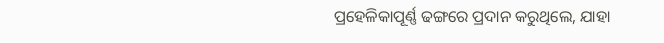ପ୍ରହେଳିକାପୂର୍ଣ୍ଣ ଢଙ୍ଗରେ ପ୍ରଦାନ କରୁଥିଲେ, ଯାହା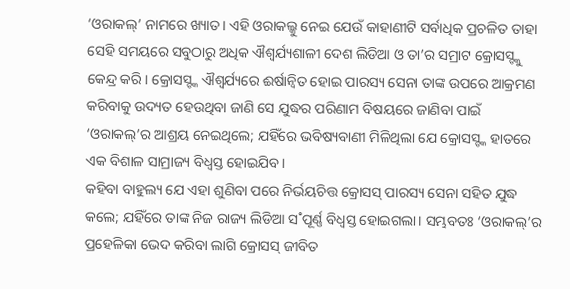‘ଓରାକଲ୍’ ନାମରେ ଖ୍ୟାତ। ଏହି ଓରାକଲ୍କୁ ନେଇ ଯେଉଁ କାହାଣୀଟି ସର୍ବାଧିକ ପ୍ରଚଳିତ ତାହା ସେହି ସମୟରେ ସବୁଠାରୁ ଅଧିକ ଐଶ୍ବର୍ଯ୍ୟଶାଳୀ ଦେଶ ଲିଡିଆ ଓ ତା’ର ସମ୍ରାଟ କ୍ରୋସସ୍ଙ୍କୁ କେନ୍ଦ୍ର କରି। କ୍ରୋସସ୍ଙ୍କ ଐଶ୍ବର୍ଯ୍ୟରେ ଈର୍ଷାନ୍ବିତ ହୋଇ ପାରସ୍ୟ ସେନା ତାଙ୍କ ଉପରେ ଆକ୍ରମଣ କରିବାକୁ ଉଦ୍ୟତ ହେଉଥିବା ଜାଣି ସେ ଯୁଦ୍ଧର ପରିଣାମ ବିଷୟରେ ଜାଣିବା ପାଇଁ ‘ଓରାକଲ୍’ର ଆଶ୍ରୟ ନେଇଥିଲେ; ଯହିଁରେ ଭବିଷ୍ୟବାଣୀ ମିଳିଥିଲା ଯେ କ୍ରୋସସ୍ଙ୍କ ହାତରେ ଏକ ବିଶାଳ ସାମ୍ରାଜ୍ୟ ବିଧ୍ବସ୍ତ ହୋଇଯିବ।
କହିବା ବାହୁଲ୍ୟ ଯେ ଏହା ଶୁଣିବା ପରେ ନିର୍ଭୟଚିତ୍ତ କ୍ରୋସସ୍ ପାରସ୍ୟ ସେନା ସହିତ ଯୁଦ୍ଧ କଲେ; ଯହିଁରେ ତାଙ୍କ ନିଜ ରାଜ୍ୟ ଲିଡିଆ ସ˚ପୂର୍ଣ୍ଣ ବିଧ୍ବସ୍ତ ହୋଇଗଲା। ସମ୍ଭବତଃ ‘ଓରାକଲ୍’ର ପ୍ରହେଳିକା ଭେଦ କରିବା ଲାଗି କ୍ରୋସସ୍ ଜୀବିତ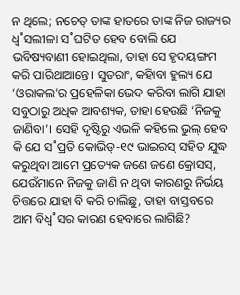ନ ଥିଲେ; ନଚେତ୍ ତାଙ୍କ ହାତରେ ତାଙ୍କ ନିଜ ରାଜ୍ୟର ଧ୍ବ˚ସଲୀଳା ସ˚ଘଟିତ ହେବ ବୋଲି ଯେ ଭବିଷ୍ୟବାଣୀ ହୋଇଥିଲା, ତାହା ସେ ହୃଦୟଙ୍ଗମ କରି ପାରିଥାଆନ୍ତେ। ସୁତରାଂ, କହାିବା ହୁଲ୍ୟ ଯେ ‘ଓରାକଲ’ର ପ୍ରହେଳିକା ଭେଦ କରିବା ଲାଗି ଯାହା ସବୁଠାରୁ ଅଧିକ ଆବଶ୍ୟକ, ତାହା ହେଉଛି ‘ନିଜକୁ ଜାଣିବା’। ସେହି ଦୃଷ୍ଟିରୁ ଏଭଳି କହିଲେ ଭୁଲ୍ ହେବ କି ଯେ ସ˚ପ୍ରତି କୋଭିଡ୍-୧୯ ଭାଇରସ୍ ସହିତ ଯୁଦ୍ଧ କରୁଥିବା ଆମେ ପ୍ରତ୍ୟେକ ଜଣେ ଜଣେ କ୍ରୋସସ୍, ଯେଉଁମାନେ ନିଜକୁ ଜାଣି ନ ଥିବା କାରଣରୁ ନିର୍ଭୟ ଚିତ୍ତରେ ଯାହା ବି କରି ଚାଲିଛୁ, ତାହା ବାସ୍ତବରେ ଆମ ବିଧ୍ବ˚ସର କାରଣ ହେବାରେ ଲାଗିଛି?